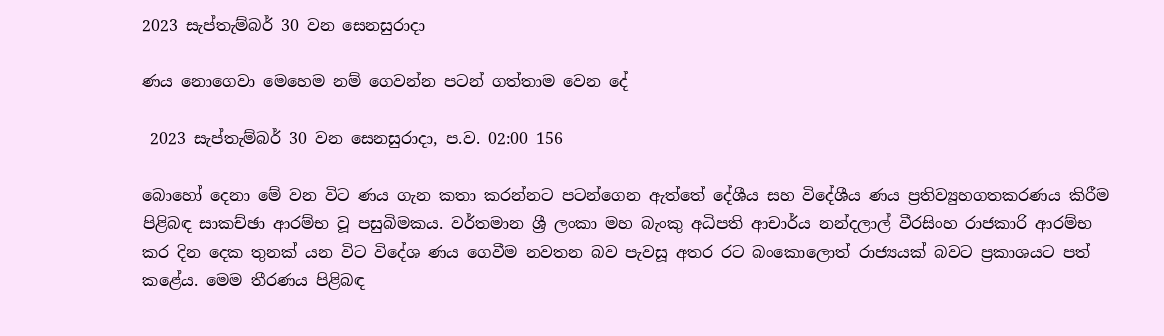2023 සැප්තැම්බර් 30 වන සෙනසුරාදා

ණය නොගෙවා මෙහෙම නම් ගෙවන්න පටන් ගත්තාම වෙන දේ

 2023 සැප්තැම්බර් 30 වන සෙනසුරාදා, ප.ව. 02:00 156

බොහෝ දෙනා මේ වන විට ණය ගැන කතා කරන්නට පටන්ගෙන ඇත්තේ දේශීය සහ විදේශීය ණය ප්‍රතිව්‍යුහගතකරණය කිරීම පිළිබඳ සාකච්ඡා ආරම්භ වූ පසුබිමකය. වර්තමාන ශ්‍රී ලංකා මහ බැංකු අධිපති ආචාර්ය නන්දලාල් වීරසිංහ රාජකාරි ආරම්භ කර දින දෙක තුනක් යන විට විදේශ ණය ගෙවීම නවතන බව පැවසූ අතර රට බංකොලොත් රාජ්‍යයක් බවට ප්‍රකාශයට පත් කළේය. මෙම තීරණය පිළිබඳ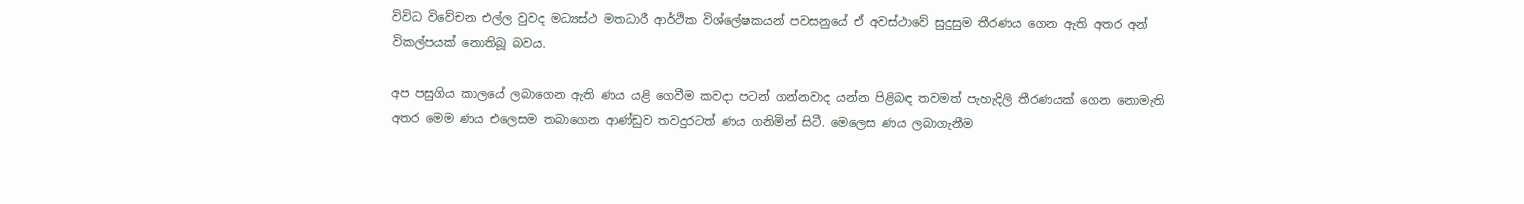විවිධ විවේචන එල්ල වුවද මධ්‍යස්ථ මතධාරී ආර්ථික විශ්ලේෂකයන් පවසනුයේ ඒ අවස්ථාවේ සුදුසුම තීරණය ගෙන ඇති අතර අන් විකල්පයක් නොතිබූ බවය.

අප පසුගිය කාලයේ ලබාගෙන ඇති ණය යළි ගෙවීම කවදා පටන් ගන්නවාද යන්න පිළිබඳ තවමත් පැහැදිලි තීරණයක් ගෙන නොමැති අතර මෙම ණය එලෙසම තබාගෙන ආණ්ඩුව තවදුරටත් ණය ගනිමින් සිටී. මෙලෙස ණය ලබාගැනීම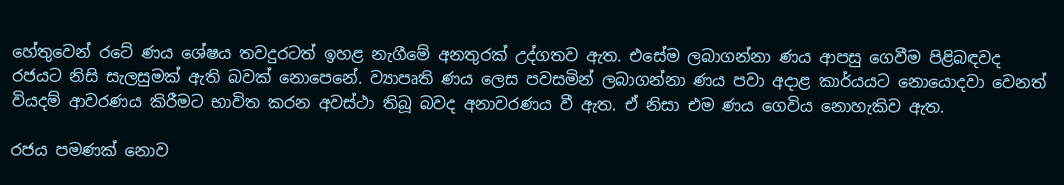හේතුවෙන් රටේ ණය ශේෂය තවදුරටත් ඉහළ නැගීමේ අනතුරක් උද්ගතව ඇත. එසේම ලබාගන්නා ණය ආපසු ගෙවීම පිළිබඳවද රජයට නිසි සැලසුමක් ඇති බවක් නොපෙනේ. ව්‍යාපෘති ණය ලෙස පවසමින් ලබාගන්නා ණය පවා අදාළ කාර්යයට නොයොදවා වෙනත් වියදම් ආවරණය කිරීමට භාවිත කරන අවස්ථා තිබූ බවද අනාවරණය වී ඇත. ඒ නිසා එම ණය ගෙවිය නොහැකිව ඇත.

රජය පමණක් නොව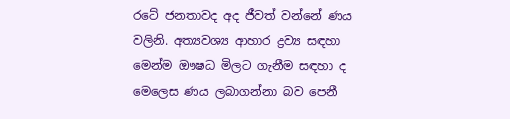රටේ ජනතාවද අද ජීවත් වන්නේ ණය වලිනි. අත්‍යවශ්‍ය ආහාර ද්‍රව්‍ය සඳහා මෙන්ම ඖෂධ මිලට ගැනීම සඳහා ද මෙලෙස ණය ලබාගන්නා බව පෙනී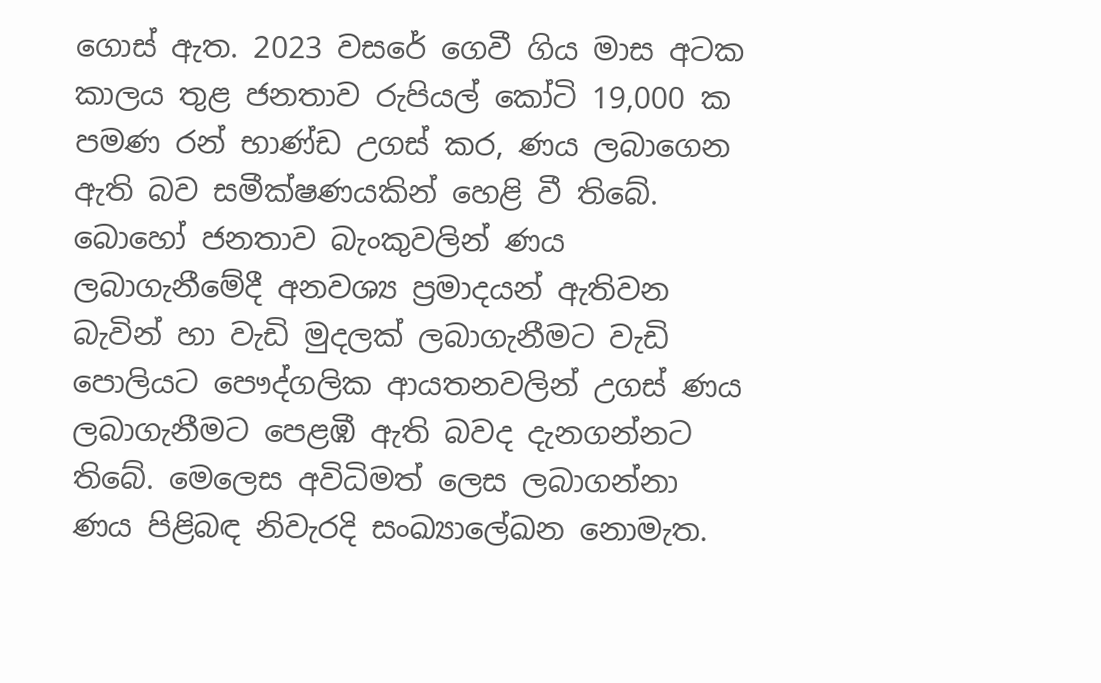ගොස් ඇත. 2023 වසරේ ගෙවී ගිය මාස අටක කාලය තුළ ජනතාව රුපියල් කෝටි 19,000 ක පමණ රන් භාණ්ඩ උගස් කර, ණය ලබාගෙන ඇති බව සමීක්ෂණයකින් හෙළි වී තිබේ. බොහෝ ජනතාව බැංකුවලින් ණය ලබාගැනීමේදී අනවශ්‍ය ප්‍රමාදයන් ඇතිවන බැවින් හා වැඩි මුදලක් ලබාගැනීමට වැඩි පොලියට පෞද්ගලික ආයතනවලින් උගස් ණය ලබාගැනීමට පෙළඹී ඇති බවද දැනගන්නට තිබේ. මෙලෙස අවිධිමත් ලෙස ලබාගන්නා ණය පිළිබඳ නිවැරදි සංඛ්‍යාලේඛන නොමැත.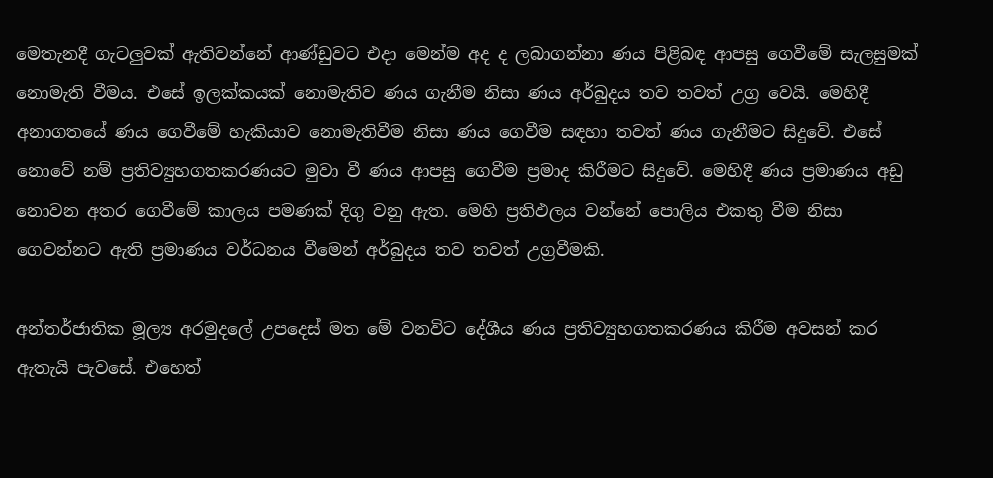මෙතැනදී ගැටලුවක් ඇතිවන්නේ ආණ්ඩුවට එදා මෙන්ම අද ද ලබාගන්නා ණය පිළිබඳ ආපසු ගෙවීමේ සැලසුමක් නොමැති වීමය. එසේ ඉලක්කයක් නොමැතිව ණය ගැනීම නිසා ණය අර්බුදය තව තවත් උග්‍ර වෙයි. මෙහිදී අනාගතයේ ණය ගෙවීමේ හැකියාව නොමැතිවීම නිසා ණය ගෙවීම සඳහා තවත් ණය ගැනීමට සිදුවේ. එසේ නොවේ නම් ප්‍රතිව්‍යුහගතකරණයට මුවා වී ණය ආපසු ගෙවීම ප්‍රමාද කිරීමට සිදුවේ. මෙහිදී ණය ප්‍රමාණය අඩු නොවන අතර ගෙවීමේ කාලය පමණක් දිගු වනු ඇත. මෙහි ප්‍රතිඵලය වන්නේ පොලිය එකතු වීම නිසා ගෙවන්නට ඇති ප්‍රමාණය වර්ධනය වීමෙන් අර්බුදය තව තවත් උග්‍රවීමකි.

අන්තර්ජාතික මූල්‍ය අරමුදලේ උපදෙස් මත මේ වනවිට දේශීය ණය ප්‍රතිව්‍යුහගතකරණය කිරීම අවසන් කර ඇතැයි පැවසේ. එහෙත්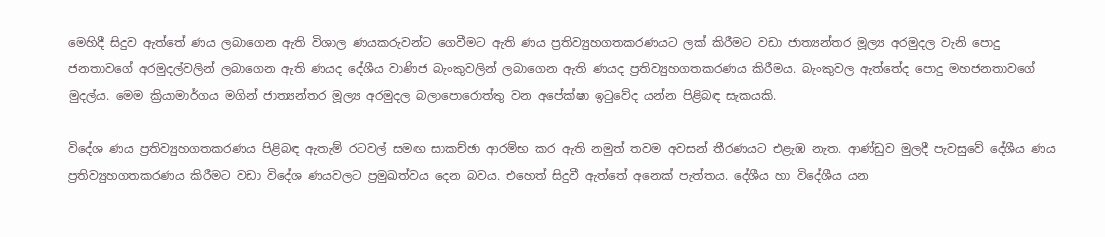මෙහිදී සිදුව ඇත්තේ ණය ලබාගෙන ඇති විශාල ණයකරුවන්ට ගෙවීමට ඇති ණය ප්‍රතිව්‍යුහගතකරණයට ලක් කිරීමට වඩා ජාත්‍යන්තර මූල්‍ය අරමුදල වැනි පොදු ජනතාවගේ අරමුදල්වලින් ලබාගෙන ඇති ණයද දේශීය වාණිජ බැංකුවලින් ලබාගෙන ඇති ණයද ප්‍රතිව්‍යුහගතකරණය කිරීමය. බැංකුවල ඇත්තේද පොදු මහජනතාවගේ මුදල්ය. මෙම ක්‍රියාමාර්ගය මගින් ජාත්‍යන්තර මූල්‍ය අරමුදල බලාපොරොත්තු වන අපේක්ෂා ඉටුවේද යන්න පිළිබඳ සැකයකි.

විදේශ ණය ප්‍රතිව්‍යුහගතකරණය පිළිබඳ ඇතැම් රටවල් සමඟ සාකච්ඡා ආරම්භ කර ඇති නමුත් තවම අවසන් තීරණයට එළැඹ නැත. ආණ්ඩුව මුලදී පැවසුවේ දේශීය ණය ප්‍රතිව්‍යුහගතකරණය කිරීමට වඩා විදේශ ණයවලට ප්‍රමුඛත්වය දෙන බවය. එහෙත් සිදුවී ඇත්තේ අනෙක් පැත්තය. දේශීය හා විදේශීය යන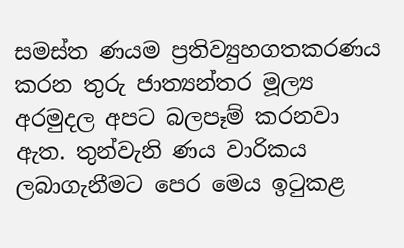සමස්ත ණයම ප්‍රතිව්‍යුහගතකරණය කරන තුරු ජාත්‍යන්තර මූල්‍ය අරමුදල අපට බලපෑම් කරනවා ඇත. තුන්වැනි ණය වාරිකය ලබාගැනීමට පෙර මෙය ඉටුකළ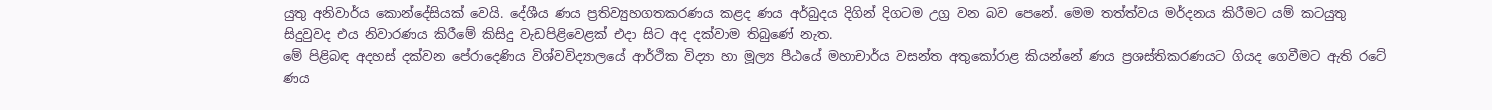යුතු අනිවාර්ය කොන්දේසියක් වෙයි. දේශීය ණය ප්‍රතිව්‍යුහගතකරණය කළද ණය අර්බුදය දිගින් දිගටම උග්‍ර වන බව පෙනේ. මෙම තත්ත්වය මර්දනය කිරීමට යම් කටයුතු සිදුවුවද එය නිවාරණය කිරීමේ කිසිදු වැඩපිළිවෙළක් එදා සිට අද දක්වාම තිබුණේ නැත.
මේ පිළිබඳ අදහස් දක්වන පේරාදෙණිය විශ්වවිද්‍යාලයේ ආර්ථික විද්‍යා හා මූල්‍ය පීඨයේ මහාචාර්ය වසන්ත අතුකෝරාළ කියන්නේ ණය ප්‍රශස්තිකරණයට ගියද ගෙවීමට ඇති රටේ ණය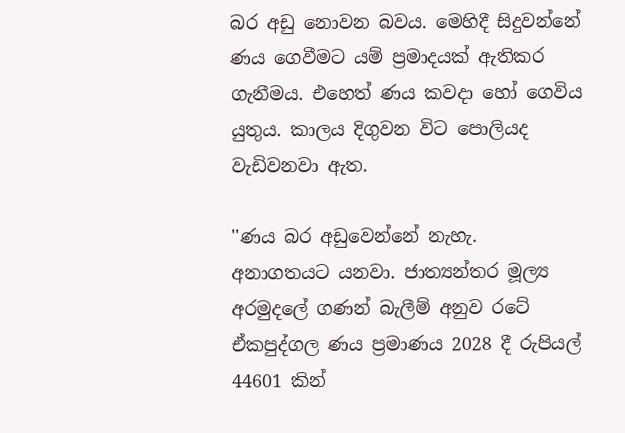බර අඩු නොවන බවය. මෙහිදී සිදුවන්නේ ණය ගෙවීමට යම් ප්‍රමාදයක් ඇතිකර ගැනීමය. එහෙත් ණය කවදා හෝ ගෙවිය යුතුය. කාලය දිගුවන විට පොලියද වැඩිවනවා ඇත.

''ණය බර අඩුවෙන්නේ නැහැ. අනාගතයට යනවා. ජාත්‍යන්තර මූල්‍ය අරමුදලේ ගණන් බැලීම් අනුව රටේ ඒකපුද්ගල ණය ප්‍රමාණය 2028 දී රුපියල් 44601 කින්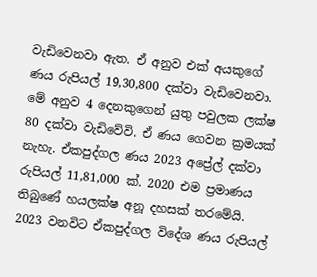වැඩිවෙනවා ඇත. ඒ අනුව එක් අයකුගේ ණය රුපියල් 19,30,800 දක්වා වැඩිවෙනවා. මේ අනුව 4 දෙනකුගෙන් යුතු පවුලක ලක්ෂ 80 දක්වා වැඩිවේවි. ඒ ණය ගෙවන ක්‍රමයක් නැහැ. ඒකපුද්ගල ණය 2023 අප්‍රේල් දක්වා රුපියල් 11,81,000 ක්. 2020 එම ප්‍රමාණය තිබුණේ හයලක්ෂ අනූ දහසක් තරමේයි. 2023 වනවිට ඒකපුද්ගල විදේශ ණය රුපියල්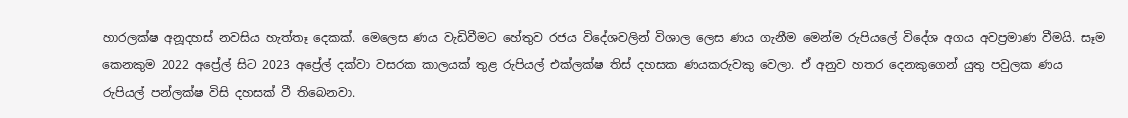හාරලක්ෂ අනූදහස් නවසිය හැත්තෑ දෙකක්. මෙලෙස ණය වැඩිවීමට හේතුව රජය විදේශවලින් විශාල ලෙස ණය ගැනීම මෙන්ම රුපියලේ විදේශ අගය අවප්‍රමාණ වීමයි. සෑම කෙනකුම 2022 අප්‍රේල් සිට 2023 අප්‍රේල් දක්වා වසරක කාලයක් තුළ රුපියල් එක්ලක්ෂ තිස් දහසක ණයකරුවකු වෙලා. ඒ අනුව හතර දෙනකුගෙන් යුතු පවුලක ණය රුපියල් පන්ලක්ෂ විසි දහසක් වී තිබෙනවා.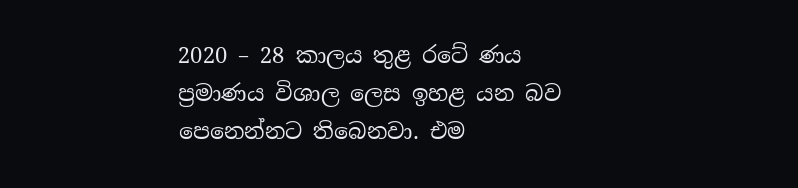2020 – 28 කාලය තුළ රටේ ණය ප්‍රමාණය විශාල ලෙස ඉහළ යන බව පෙනෙන්නට තිබෙනවා. එම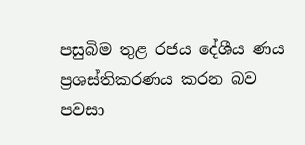පසුබිම තුළ රජය දේශීය ණය ප්‍රශස්තිකරණය කරන බව පවසා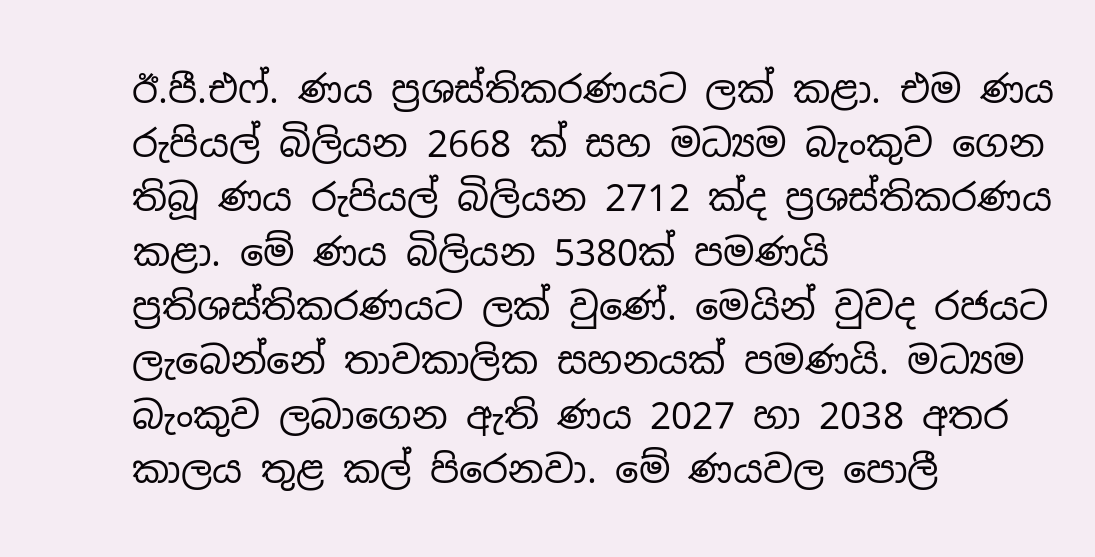ඊ.පී.එෆ්. ණය ප්‍රශස්තිකරණයට ලක් කළා. එම ණය රුපියල් බිලියන 2668 ක් සහ මධ්‍යම බැංකුව ගෙන තිබූ ණය රුපියල් බිලියන 2712 ක්ද ප්‍රශස්තිකරණය කළා. මේ ණය බිලියන 5380ක් පමණයි ප්‍රතිශස්තිකරණයට ලක් වුණේ. මෙයින් වුවද රජයට ලැබෙන්නේ තාවකාලික සහනයක් පමණයි. මධ්‍යම බැංකුව ලබාගෙන ඇති ණය 2027 හා 2038 අතර කාලය තුළ කල් පිරෙනවා. මේ ණයවල පොලී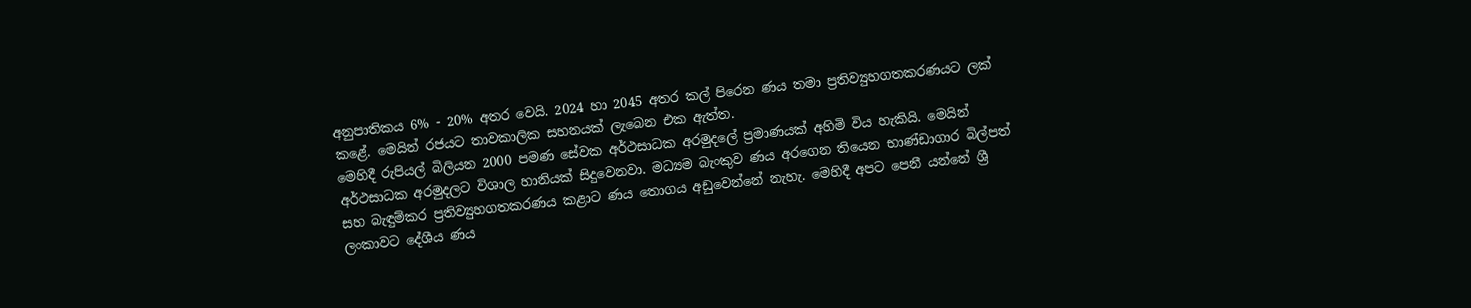අනුපාතිකය 6% - 20% අතර වෙයි. 2024 හා 2045 අතර කල් පිරෙන ණය තමා ප්‍රතිව්‍යුහගතකරණයට ලක් කළේ. මෙයින් රජයට තාවකාලික සහනයක් ලැබෙන එක ඇත්ත.
මෙහිදී රුපියල් බිලියන 2000 පමණ සේවක අර්ථසාධක අරමුදලේ ප්‍රමාණයක් අහිමි විය හැකියි. මෙයින් අර්ථසාධක අරමුදලට විශාල හානියක් සිදුවෙනවා. මධ්‍යම බැංකුව ණය අරගෙන තියෙන භාණ්ඩාගාර බිල්පත් සහ බැඳුම්කර ප්‍රතිව්‍යුහගතකරණය කළාට ණය තොගය අඩුවෙන්නේ නැහැ. මෙහිදී අපට පෙනී යන්නේ ශ්‍රී ලංකාවට දේශීය ණය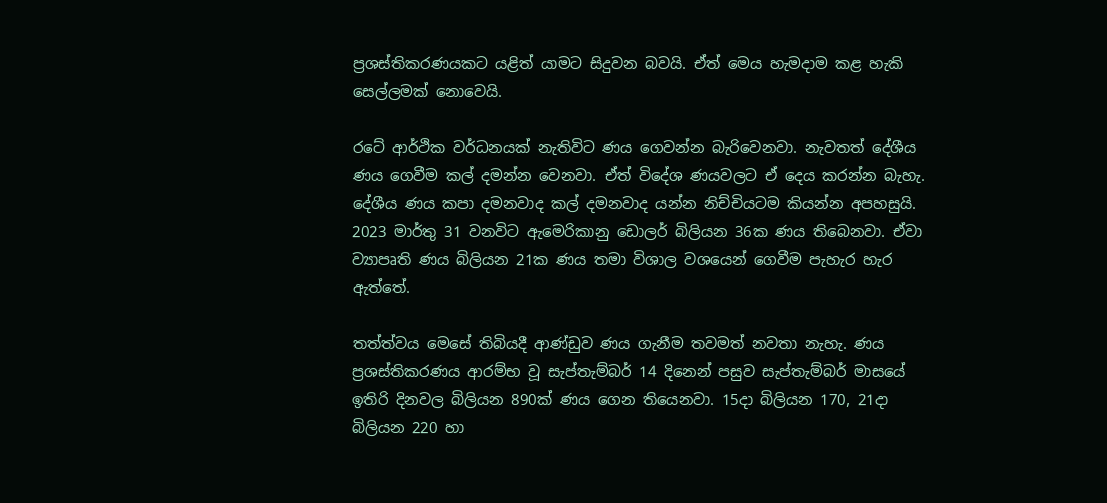ප්‍රශස්තිකරණයකට යළිත් යාමට සිදුවන බවයි. ඒත් මෙය හැමදාම කළ හැකි සෙල්ලමක් නොවෙයි.

රටේ ආර්ථික වර්ධනයක් නැතිවිට ණය ගෙවන්න බැරිවෙනවා. නැවතත් දේශීය ණය ගෙවීම කල් දමන්න වෙනවා. ඒත් විදේශ ණයවලට ඒ දෙය කරන්න බැහැ. දේශීය ණය කපා දමනවාද කල් දමනවාද යන්න නිච්චියටම කියන්න අපහසුයි. 2023 මාර්තු 31 වනවිට ඇමෙරිකානු ඩොලර් බිලියන 36ක ණය තිබෙනවා. ඒවා ව්‍යාපෘති ණය බිලියන 21ක ණය තමා විශාල වශයෙන් ගෙවීම පැහැර හැර ඇත්තේ.

තත්ත්වය මෙසේ තිබියදී ආණ්ඩුව ණය ගැනීම තවමත් නවතා නැහැ. ණය ප්‍රශස්තිකරණය ආරම්භ වූ සැප්තැම්බර් 14 දිනෙන් පසුව සැප්තැම්බර් මාසයේ ඉතිරි දිනවල බිලියන 890ක් ණය ගෙන තියෙනවා. 15දා බිලියන 170, 21දා බිලියන 220 හා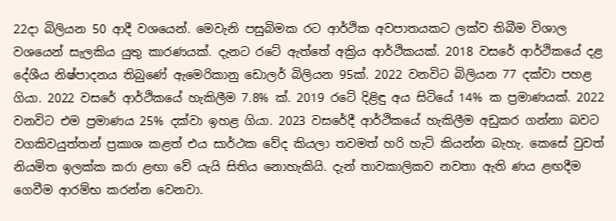22දා බිලියන 50 ආදී වශයෙන්. මෙවැනි පසුබිමක රට ආර්ථික අවපාතයකට ලක්ව තිබීම විශාල වශයෙන් සැලකිය යුතු කාරණයක්. දැනට රටේ ඇත්තේ අක්‍රිය ආර්ථිකයක්. 2018 වසරේ ආර්ථිකයේ දළ දේශීය නිෂ්පාදනය තිබුණේ ඇමෙරිකානු ඩොලර් බිලියන 95ක්. 2022 වනවිට බිලියන 77 දක්වා පහළ ගියා. 2022 වසරේ ආර්ථිකයේ හැකිලීම 7.8% ක්. 2019 රටේ දිළිඳු අය සිටියේ 14% ක ප්‍රමාණයක්. 2022 වනවිට එම ප්‍රමාණය 25% දක්වා ඉහළ ගියා. 2023 වසරේදී ආර්ථිකයේ හැකිලීම අඩුකර ගන්නා බවට වගකිවයුත්තන් ප්‍රකාශ කළත් එය සාර්ථක වේද කියලා තවමත් හරි හැටි කියන්න බැහැ. කෙසේ වුවත් නියමිත ඉලක්ක කරා ළඟා වේ යැයි සිතිය නොහැකියි. දැන් තාවකාලිකව නවතා ඇති ණය ළඟදීම ගෙවීම ආරම්භ කරන්න වෙනවා.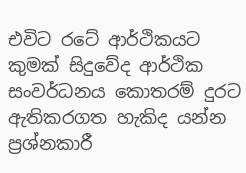එවිට රටේ ආර්ථිකයට කුමක් සිදුවේද ආර්ථික සංවර්ධනය කොතරම් දුරට ඇතිකරගත හැකිද යන්න ප්‍රශ්නකාරී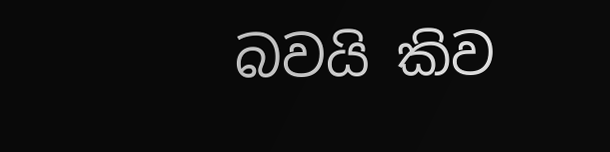බවයි කිව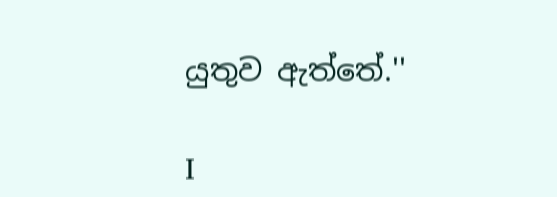යුතුව ඇත්තේ.''

I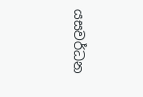යසවර්ධන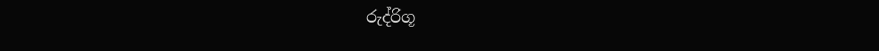රුද්රිගූ